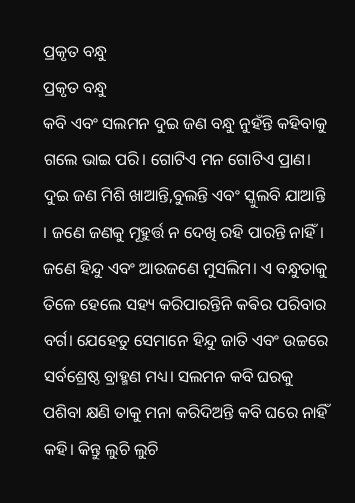ପ୍ରକୃତ ବନ୍ଧୁ
ପ୍ରକୃତ ବନ୍ଧୁ
କବି ଏବଂ ସଲମନ ଦୁଇ ଜଣ ବନ୍ଧୁ ନୁହଁନ୍ତି କହିବାକୁ ଗଲେ ଭାଇ ପରି। ଗୋଟିଏ ମନ ଗୋଟିଏ ପ୍ରାଣ। ଦୁଇ ଜଣ ମିଶି ଖାଆନ୍ତି,ବୁଲନ୍ତି ଏବଂ ସ୍କୁଲବି ଯାଆନ୍ତି । ଜଣେ ଜଣକୁ ମୂହୁର୍ତ୍ତ ନ ଦେଖି ରହି ପାରନ୍ତି ନାହିଁ। ଜଣେ ହିନ୍ଦୁ ଏବଂ ଆଉଜଣେ ମୁସଲିମ। ଏ ବନ୍ଧୁତାକୁ ତିଳେ ହେଲେ ସହ୍ୟ କରିପାରନ୍ତିନି କଵିର ପରିବାର ବର୍ଗ। ଯେହେତୁ ସେମାନେ ହିନ୍ଦୁ ଜାତି ଏବଂ ଉଚ୍ଚରେ ସର୍ବଶ୍ରେଷ୍ଠ ବ୍ରାହ୍ମଣ ମଧ୍ୟ। ସଲମନ କବି ଘରକୁ ପଶିବା କ୍ଷଣି ତାକୁ ମନା କରିଦିଅନ୍ତି କବି ଘରେ ନାହିଁ କହି। କିନ୍ତୁ ଲୁଚି ଲୁଚି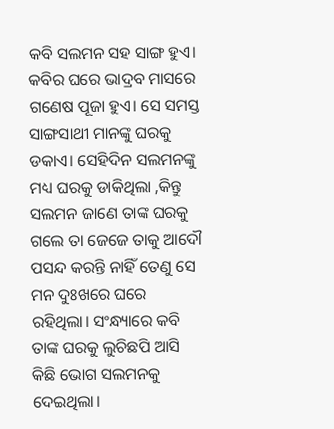କବି ସଲମନ ସହ ସାଙ୍ଗ ହୁଏ।
କବିର ଘରେ ଭାଦ୍ରବ ମାସରେ ଗଣେଷ ପୂଜା ହୁଏ। ସେ ସମସ୍ତ ସାଙ୍ଗସାଥୀ ମାନଙ୍କୁ ଘରକୁ ଡକାଏ। ସେହିଦିନ ସଲମନଙ୍କୁ ମଧ୍ୟ ଘରକୁ ଡାକିଥିଲା ,କିନ୍ତୁ ସଲମନ ଜାଣେ ତାଙ୍କ ଘରକୁ ଗଲେ ତା ଜେଜେ ତାକୁ ଆଦୌ ପସନ୍ଦ କରନ୍ତି ନାହିଁ ତେଣୁ ସେ ମନ ଦୁଃଖରେ ଘରେ ରହିଥିଲା। ସଂନ୍ଧ୍ୟାରେ କବି ତାଙ୍କ ଘରକୁ ଲୁଚିଛପି ଆସି କିଛି ଭୋଗ ସଲମନକୁ ଦେଇଥିଲା।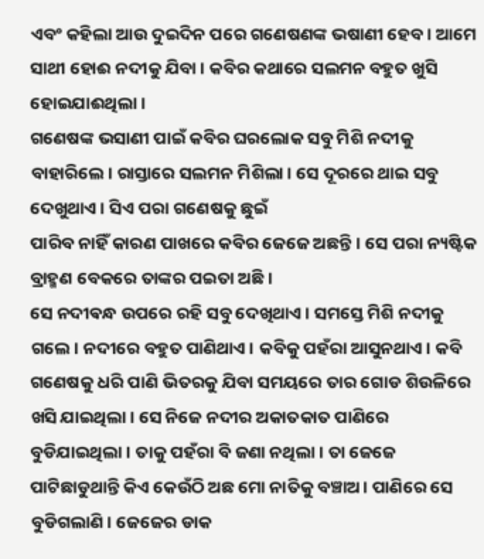ଏବଂ କହିଲା ଆଉ ଦୁଇଦିନ ପରେ ଗଣେଷଣଙ୍କ ଭଷାଣୀ ହେବ। ଆମେ ସାଥୀ ହୋଈ ନଦୀକୁ ଯିବା । କବିର କଥାରେ ସଲମନ ବହୁତ ଖୁସି ହୋଇଯାଈଥିଲା।
ଗଣେଷଙ୍କ ଭସାଣୀ ପାଇଁ କବିର ଘରଲୋକ ସବୁ ମିଶି ନଦୀକୁ ବାହାରିଲେ। ରାସ୍ତାରେ ସଲମନ ମିଶିଲା । ସେ ଦୂରରେ ଥାଇ ସବୁ ଦେଖୁଥାଏ। ସିଏ ପରା ଗଣେଷକୁ ଛୁଇଁ
ପାରିବ ନାହିଁ କାରଣ ପାଖରେ କବିର ଜେଜେ ଅଛନ୍ତି। ସେ ପରା ନ୍ୟଷ୍ଟିକ ବ୍ରାହ୍ମଣ ବେକରେ ତାଙ୍କର ପଇତା ଅଛି।
ସେ ନଦୀଵନ୍ଧ ଉପରେ ରହି ସବୁ ଦେଖିଥାଏ। ସମସ୍ତେ ମିଶି ନଦୀକୁ ଗଲେ। ନଦୀରେ ବହୁତ ପାଣିଥାଏ। କବିକୁ ପହଁରା ଆସୁନଥାଏ। କବି ଗଣେଷକୁ ଧରି ପାଣି ଭିତରକୁ ଯିବା ସମୟରେ ତାର ଗୋଡ ଶିଉଳିରେ ଖସି ଯାଇଥିଲା। ସେ ନିଜେ ନଦୀର ଅକାତକାତ ପାଣିରେ ବୁଡିଯାଇଥିଲା। ତାକୁ ପହଁରା ବି ଜଣା ନଥିଲା। ତା ଜେଜେ ପାଟିଛାଡୁଥାନ୍ତି କିଏ କେଉଁଠି ଅଛ ମୋ ନାତିକୁ ବଞ୍ଚାଅ। ପାଣିରେ ସେ ବୁଡିଗଲାଣି। ଜେଜେର ଡାକ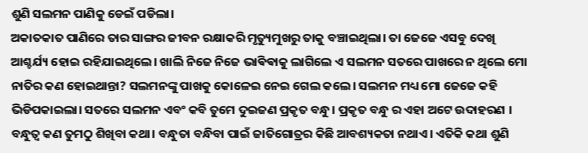ଶୁଣି ସଲମନ ପାଣିକୁ ଡେଇଁ ପଡିଲା।
ଅକାତକାତ ପାଣିରେ ତାର ସାଙ୍ଗର ଜୀବନ ରକ୍ଷାକରି ମୃତ୍ୟୁମୁଖରୁ ତାକୁ ବଞ୍ଚାଇଥିଲା। ତା ଜେଜେ ଏସବୁ ଦେଖି ଆଶ୍ଚର୍ଯ୍ୟ ହୋଇ ରହିଯାଇଥିଲେ। ଖାଲି ନିଜେ ନିଜେ ଭାଵିଵାକୁ ଲାଗିଲେ ଏ ସଲମନ ସତରେ ପାଖରେ ନ ଥିଲେ ମୋ ନାତିର କଣ ହୋଇଥାନ୍ତା? ସଲମନଙ୍କୁ ପାଖକୁ କୋଳେଇ ନେଇ ଗେଲ କଲେ। ସଲମନ ମଧ୍ୟ ମୋ ଜେଜେ କହି ଭିଡିପକାଇଲା। ସତରେ ସଲମନ ଏବଂ କବି ତୁମେ ଦୁଇଜଣ ପ୍ରକୃତ ବନ୍ଧୁ। ପ୍ରକୃତ ବନ୍ଧୁ ର ଏହା ଅଟେ ଉଦାହରଣ । ବନ୍ଧୁତ୍ବ କଣ ତୁମଠୁ ଶିଖିବା କଥା। ବନ୍ଧୁତା ବନ୍ଧିବା ପାଇଁ ଜାତିଗୋତ୍ରର କିଛି ଆବଶ୍ୟକତା ନଥାଏ। ଏତିକି କଥା ଶୁଣି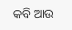କବି ଆଉ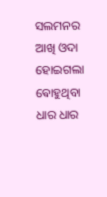ସଲମନର ଆଖି ଓଦା ହୋଇଗଲା ଵୋହୁଥିବା ଧାର ଧାର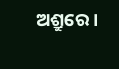ଅଶ୍ରୁରେ।